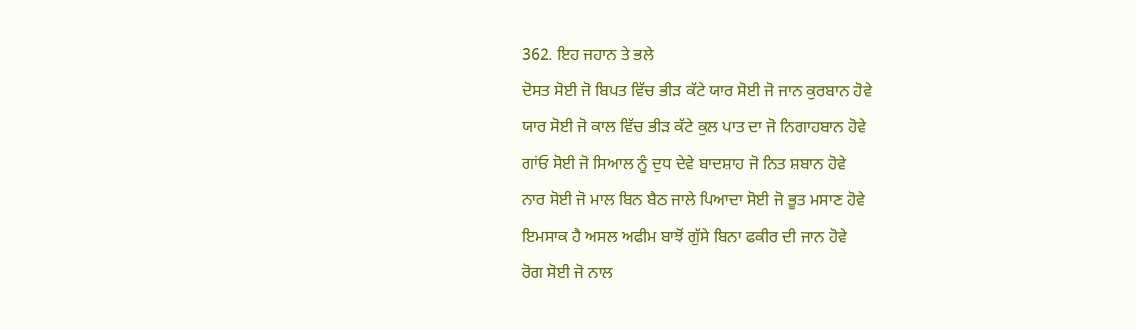362. ਇਹ ਜਹਾਨ ਤੇ ਭਲੇ
ਦੋਸਤ ਸੋਈ ਜੋ ਬਿਪਤ ਵਿੱਚ ਭੀੜ ਕੱਟੇ ਯਾਰ ਸੋਈ ਜੋ ਜਾਨ ਕੁਰਬਾਨ ਹੋਵੇ
ਯਾਰ ਸੋਈ ਜੋ ਕਾਲ ਵਿੱਚ ਭੀੜ ਕੱਟੇ ਕੁਲ ਪਾਤ ਦਾ ਜੋ ਨਿਗਾਹਬਾਨ ਹੋਵੇ
ਗਾਂਓ ਸੋਈ ਜੋ ਸਿਆਲ ਨੂੰ ਦੁਧ ਦੇਵੇ ਬਾਦਸ਼ਾਹ ਜੋ ਨਿਤ ਸ਼ਬਾਨ ਹੋਵੇ
ਨਾਰ ਸੋਈ ਜੋ ਮਾਲ ਬਿਨ ਬੈਠ ਜਾਲੇ ਪਿਆਦਾ ਸੋਈ ਜੋ ਭੂਤ ਮਸਾਣ ਹੋਵੇ
ਇਮਸਾਕ ਹੈ ਅਸਲ ਅਫੀਮ ਬਾਝੋਂ ਗੁੱਸੇ ਬਿਨਾ ਫਕੀਰ ਦੀ ਜਾਨ ਹੋਵੇ
ਰੋਗ ਸੋਈ ਜੋ ਨਾਲ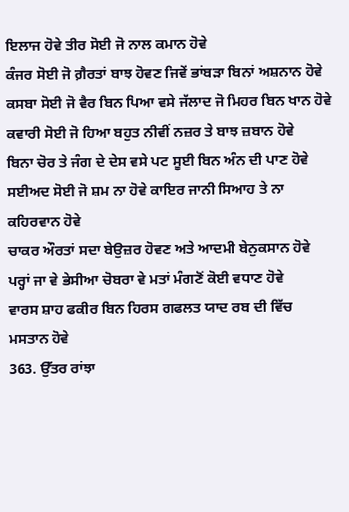ਇਲਾਜ ਹੋਵੇ ਤੀਰ ਸੋਈ ਜੋ ਨਾਲ ਕਮਾਨ ਹੋਵੇ
ਕੰਜਰ ਸੋਈ ਜੋ ਗ਼ੈਰਤਾਂ ਬਾਝ ਹੋਵਣ ਜਿਵੇਂ ਭਾਂਬੜਾ ਬਿਨਾਂ ਅਸ਼ਨਾਨ ਹੋਵੇ
ਕਸਬਾ ਸੋਈ ਜੋ ਵੈਰ ਬਿਨ ਪਿਆ ਵਸੇ ਜੱਲਾਦ ਜੋ ਮਿਹਰ ਬਿਨ ਖਾਨ ਹੋਵੇ
ਕਵਾਰੀ ਸੋਈ ਜੋ ਹਿਆ ਬਹੁਤ ਨੀਵੀਂ ਨਜ਼ਰ ਤੇ ਬਾਝ ਜ਼ਬਾਨ ਹੋਵੇ
ਬਿਨਾ ਚੋਰ ਤੇ ਜੰਗ ਦੇ ਦੇਸ ਵਸੇ ਪਟ ਸੂਈ ਬਿਨ ਅੰਨ ਦੀ ਪਾਣ ਹੋਵੇ
ਸਈਅਦ ਸੋਈ ਜੋ ਸ਼ਮ ਨਾ ਹੋਵੇ ਕਾਇਰ ਜਾਨੀ ਸਿਆਹ ਤੇ ਨਾ ਕਹਿਰਵਾਨ ਹੋਵੇ
ਚਾਕਰ ਔਰਤਾਂ ਸਦਾ ਬੇਉਜ਼ਰ ਹੋਵਣ ਅਤੇ ਆਦਮੀ ਬੇਨੁਕਸਾਨ ਹੋਵੇ
ਪਰ੍ਹਾਂ ਜਾ ਵੇ ਭੇਸੀਆ ਚੋਬਰਾ ਵੇ ਮਤਾਂ ਮੰਗਣੋਂ ਕੋਈ ਵਧਾਣ ਹੋਵੇ
ਵਾਰਸ ਸ਼ਾਹ ਫਕੀਰ ਬਿਨ ਹਿਰਸ ਗਫਲਤ ਯਾਦ ਰਬ ਦੀ ਵਿੱਚ ਮਸਤਾਨ ਹੋਵੇ
363. ਉੱਤਰ ਰਾਂਝਾ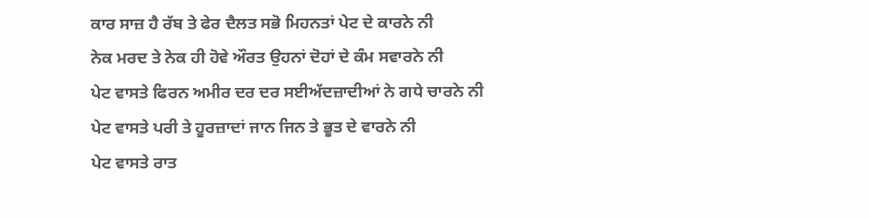ਕਾਰ ਸਾਜ਼ ਹੈ ਰੱਬ ਤੇ ਫੇਰ ਦੈਲਤ ਸਭੋ ਮਿਹਨਤਾਂ ਪੇਟ ਦੇ ਕਾਰਨੇ ਨੀ
ਨੇਕ ਮਰਦ ਤੇ ਨੇਕ ਹੀ ਹੋਵੇ ਔਰਤ ਉਹਨਾਂ ਦੋਹਾਂ ਦੇ ਕੰਮ ਸਵਾਰਨੇ ਨੀ
ਪੇਟ ਵਾਸਤੇ ਫਿਰਨ ਅਮੀਰ ਦਰ ਦਰ ਸਈਅੱਦਜ਼ਾਦੀਆਂ ਨੇ ਗਧੇ ਚਾਰਨੇ ਨੀ
ਪੇਟ ਵਾਸਤੇ ਪਰੀ ਤੇ ਹੂਰਜ਼ਾਦਾਂ ਜਾਨ ਜਿਨ ਤੇ ਭੂਤ ਦੇ ਵਾਰਨੇ ਨੀ
ਪੇਟ ਵਾਸਤੇ ਰਾਤ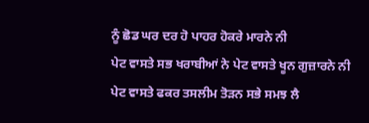ਨੂੰ ਛੋਡ ਘਰ ਦਰ ਹੋ ਪਾਹਰ ਹੋਕਰੇ ਮਾਰਨੇ ਨੀ
ਪੇਟ ਵਾਸਤੇ ਸਭ ਖਰਾਬੀਆਂ ਨੇ ਪੇਟ ਵਾਸਤੇ ਖੂਨ ਗੁਜ਼ਾਰਨੇ ਨੀ
ਪੇਟ ਵਾਸਤੇ ਫਕਰ ਤਸਲੀਮ ਤੋੜਨ ਸਭੇ ਸਮਝ ਲੈ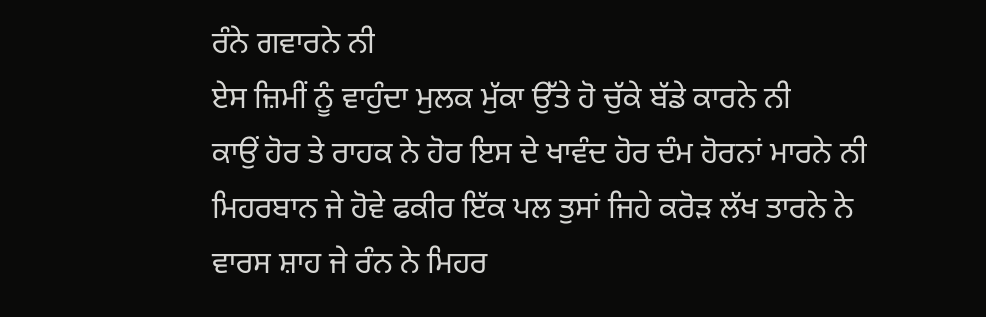ਰੰਨੇ ਗਵਾਰਨੇ ਨੀ
ਏਸ ਜ਼ਿਮੀਂ ਨੂੰ ਵਾਹੁੰਦਾ ਮੁਲਕ ਮੁੱਕਾ ਉੱਤੇ ਹੋ ਚੁੱਕੇ ਬੱਡੇ ਕਾਰਨੇ ਨੀ
ਕਾਉਂ ਹੋਰ ਤੇ ਰਾਹਕ ਨੇ ਹੋਰ ਇਸ ਦੇ ਖਾਵੰਦ ਹੋਰ ਦੰਮ ਹੋਰਨਾਂ ਮਾਰਨੇ ਨੀ
ਮਿਹਰਬਾਨ ਜੇ ਹੋਵੇ ਫਕੀਰ ਇੱਕ ਪਲ ਤੁਸਾਂ ਜਿਹੇ ਕਰੋੜ ਲੱਖ ਤਾਰਨੇ ਨੇ
ਵਾਰਸ ਸ਼ਾਹ ਜੇ ਰੰਨ ਨੇ ਮਿਹਰ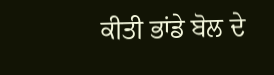ਕੀਤੀ ਭਾਂਡੇ ਬੋਲ ਦੇ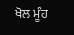ਖੋਲ ਮੂੰਹ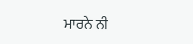ਮਾਰਨੇ ਨੀ